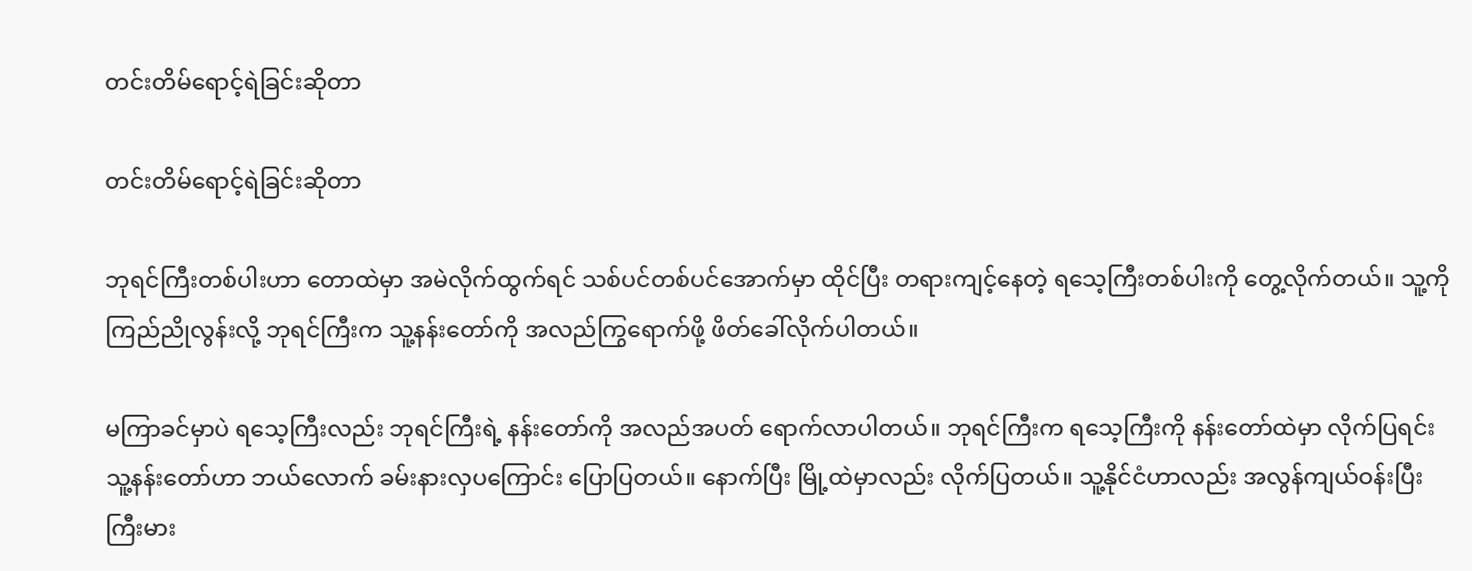တင်းတိမ်ရောင့်ရဲခြင်းဆိုတာ

တင်းတိမ်ရောင့်ရဲခြင်းဆိုတာ

ဘုရင်ကြီးတစ်ပါးဟာ တောထဲမှာ အမဲလိုက်ထွက်ရင် သစ်ပင်တစ်ပင်အောက်မှာ ထိုင်ပြီး တရားကျင့်နေတဲ့ ရသေ့ကြီးတစ်ပါးကို တွေ့လိုက်တယ်။ သူ့ကို ကြည်ညိုလွန်းလို့ ဘုရင်ကြီးက သူ့နန်းတော်ကို အလည်ကြွရောက်ဖို့ ဖိတ်ခေါ်လိုက်ပါတယ်။

မကြာခင်မှာပဲ ရသေ့ကြီးလည်း ဘုရင်ကြီးရဲ့ နန်းတော်ကို အလည်အပတ် ရောက်လာပါတယ်။ ဘုရင်ကြီးက ရသေ့ကြီးကို နန်းတော်ထဲမှာ လိုက်ပြရင်း သူ့နန်းတော်ဟာ ဘယ်လောက် ခမ်းနားလှပကြောင်း ပြောပြတယ်။ နောက်ပြီး မြို့ထဲမှာလည်း လိုက်ပြတယ်။ သူ့နိုင်ငံဟာလည်း အလွန်ကျယ်ဝန်းပြီး ကြီးမား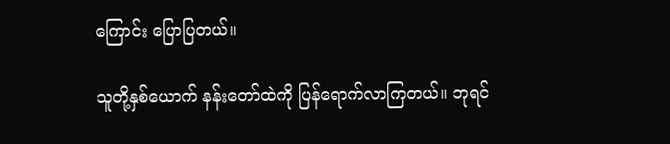ကြောင်း ပြောပြတယ်။

သူတို့နှစ်ယောက် နန်းတော်ထဲကို ပြန်ရောက်လာကြတယ်။ ဘုရင်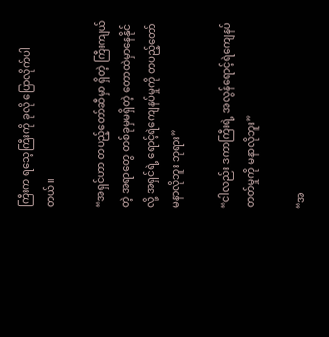ကြီးက ရသေ့ကြီးကို ခုလို ပြောလိုက်ပါတယ်။

“အရှင်ဟာ တပည့်တော်ဆီမှာ ရှိတဲ့ ကြီးကျယ်တဲ့ အရာတွေ တစ်ခုမှမရှိတဲ့ တောထဲမှာနေနိုင်လို့ အရှင်ရဲ့ ရောင့်ရဲကျေနပ်မှုကို တပည့်တော် မနာလိုဘူး ဘုရား”

“ငါလည်း ဒကာကြီးရဲ့ အလွန်ရောင့်ရဲကျေနပ်တတ်မှုကို မနာလိုဘူး”

“အ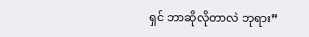ရှင် ဘာဆိုလိုတာလဲ ဘုရား”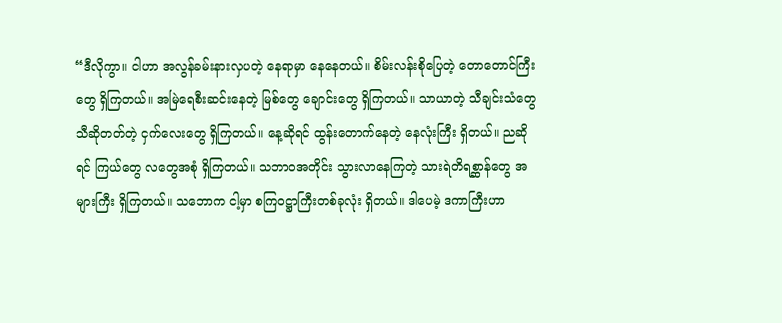“ဒီလိုကွာ။ ငါဟာ အလွန်ခမ်းနားလှပတဲ့ နေရာမှာ နေနေတယ်။ စိမ်းလန်းစိုပြေတဲ့ တောတောင်ကြီးတွေ ရှိကြတယ်။ အမြဲရေစီးဆင်းနေတဲ့ မြစ်တွေ ချောင်းတွေ ရှိကြတယ်။ သာယာတဲ့ သီချင်းသံတွေ သီဆိုတတ်တဲ့ ငှက်လေးတွေ ရှိကြတယ်။ နေ့ဆိုရင် ထွန်းတောက်နေတဲ့ နေလုံးကြီး ရှိတယ်။ ညဆိုရင် ကြယ်တွေ လတွေအစုံ ရှိကြတယ်။ သဘာဝအတိုင်း သွားလာနေကြတဲ့ သားရဲတိရစ္ဆာန်တွေ အများကြီး ရှိကြတယ်။ သဘောက ငါ့မှာ စကြဝဋ္ဌာကြီးတစ်ခုလုံး ရှိတယ်။ ဒါပေမဲ့ ဒကာကြီးဟာ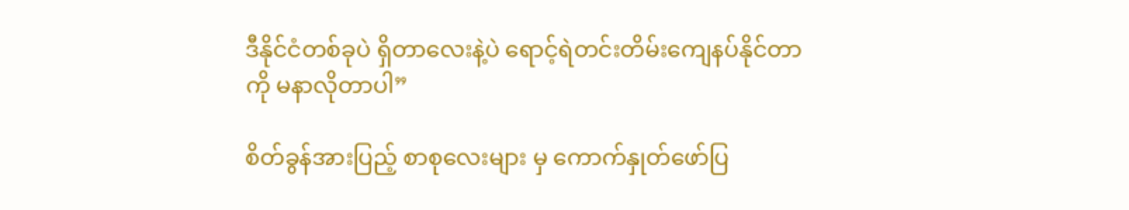ဒီနိုင်ငံတစ်ခုပဲ ရှိတာလေးနဲ့ပဲ ရောင့်ရဲတင်းတိမ်းကျေနပ်နိုင်တာကို မနာလိုတာပါ”

စိတ်ခွန်အားပြည့် စာစုလေးများ မှ ကောက်နှုတ်ဖော်ပြ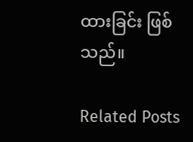ထားခြင်း ဖြစ်သည်။

Related Posts